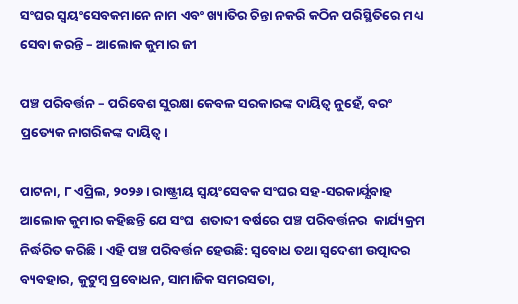ସଂଘର ସ୍ୱୟଂସେବକମାନେ ନାମ ଏବଂ ଖ୍ୟାତିର ଚିନ୍ତା ନକରି କଠିନ ପରିସ୍ଥିତିରେ ମଧ୍ୟ ସେବା କରନ୍ତି – ଆଲୋକ କୁମାର ଜୀ

ପଞ୍ଚ ପରିବର୍ତ୍ତନ – ପରିବେଶ ସୁରକ୍ଷା କେବଳ ସରକାରଙ୍କ ଦାୟିତ୍ୱ ନୁହେଁ, ବରଂ ପ୍ରତ୍ୟେକ ନାଗରିକଙ୍କ ଦାୟିତ୍ୱ।

ପାଟନା, ୮ ଏପ୍ରିଲ, ୨୦୨୬। ରାଷ୍ଟ୍ରୀୟ ସ୍ୱୟଂସେବକ ସଂଘର ସହ-ସରକାର୍ଯ୍ଯବାହ ଆଲୋକ କୁମାର କହିଛନ୍ତି ଯେ ସଂଘ  ଶତାବ୍ଦୀ ବର୍ଷରେ ପଞ୍ଚ ପରିବର୍ତ୍ତନର  କାର୍ଯ୍ୟକ୍ରମ ନିର୍ଦ୍ଧରିତ କରିଛି। ଏହି ପଞ୍ଚ ପରିବର୍ତ୍ତନ ହେଉଛି: ସ୍ବବୋଧ ତଥା ସ୍ୱଦେଶୀ ଉତ୍ପାଦର ବ୍ୟବହାର, କୁଟୁମ୍ବ ପ୍ରବୋଧନ, ସାମାଜିକ ସମରସତା,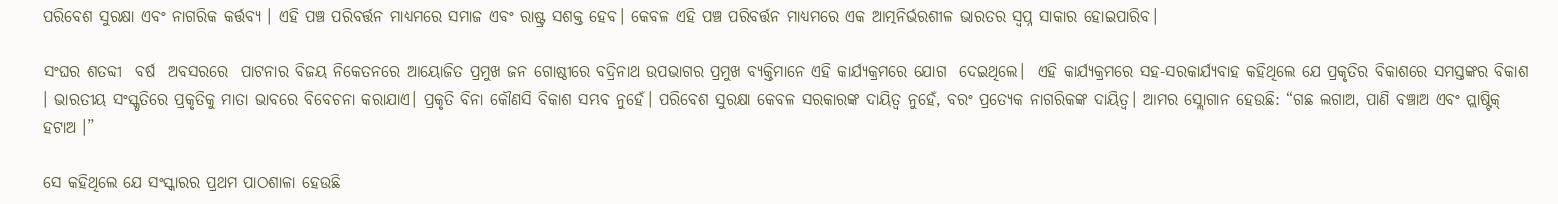ପରିବେଶ ସୁରକ୍ଷା ଏବଂ ନାଗରିକ କର୍ତ୍ତବ୍ୟ । ଏହି ପଞ୍ଚ ପରିବର୍ତ୍ତନ ମାଧ୍ୟମରେ ସମାଜ ଏବଂ ରାଷ୍ଟ୍ର ସଶକ୍ତ ହେବ। କେବଳ ଏହି ପଞ୍ଚ ପରିବର୍ତ୍ତନ ମାଧ୍ୟମରେ ଏକ ଆତ୍ମନିର୍ଭରଶୀଳ ଭାରତର ସ୍ୱପ୍ନ ସାକାର ହୋଇପାରିବ।

ସଂଘର ଶତବ୍ଦୀ  ବର୍ଷ  ଅବସରରେ  ପାଟନାର ବିଜୟ ନିକେତନରେ ଆୟୋଜିତ ପ୍ରମୁଖ ଜନ ଗୋଷ୍ଠୀରେ ବଦ୍ରିନାଥ ଉପଭାଗର ପ୍ରମୁଖ ବ୍ୟକ୍ତିମାନେ ଏହି କାର୍ଯ୍ଯକ୍ରମରେ ଯୋଗ  ଦେଇଥିଲେ।  ଏହି କାର୍ଯ୍ଯକ୍ରମରେ ସହ-ସରକାର୍ଯ୍ଯବାହ କହିଥିଲେ ଯେ ପ୍ରକୃତିର ବିକାଶରେ ସମସ୍ତଙ୍କର ବିକାଶ । ଭାରତୀୟ ସଂସ୍କୃତିରେ ପ୍ରକୃତିକୁ ମାତା ଭାବରେ ବିବେଚନା କରାଯାଏ। ପ୍ରକୃତି ବିନା କୌଣସି ବିକାଶ ସମ୍ଭବ ନୁହେଁ। ପରିବେଶ ସୁରକ୍ଷା କେବଳ ସରକାରଙ୍କ ଦାୟିତ୍ୱ ନୁହେଁ, ବରଂ ପ୍ରତ୍ୟେକ ନାଗରିକଙ୍କ ଦାୟିତ୍ୱ। ଆମର ସ୍ଲୋଗାନ ହେଉଛି: “ଗଛ ଲଗାଅ, ପାଣି ବଞ୍ଚାଅ ଏବଂ ପ୍ଲାଷ୍ଟିକ୍ ହଟାଅ ।”

ସେ କହିଥିଲେ ଯେ ସଂସ୍କାରର ପ୍ରଥମ ପାଠଶାଳା ହେଉଛି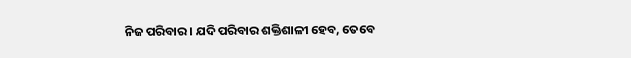ନିଜ ପରିବାର। ଯଦି ପରିବାର ଶକ୍ତିଶାଳୀ ହେବ, ତେବେ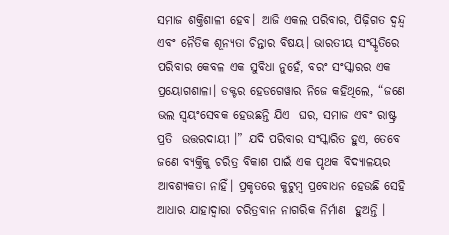ସମାଜ ଶକ୍ତିଶାଳୀ ହେବ। ଆଜି ଏକଲ ପରିବାର, ପିଢ଼ିଗତ ଦ୍ୱନ୍ଦ୍ୱ ଏବଂ ନୈତିକ ଶୂନ୍ୟତା ଚିନ୍ତାର ବିଷୟ। ଭାରତୀୟ ସଂସ୍କୃତିରେ ପରିବାର କେବଳ ଏକ ସୁବିଧା ନୁହେଁ, ବରଂ ସଂସ୍କାରର ଏକ ପ୍ରୟୋଗଶାଳା। ଡକ୍ଟର ହେଡଗେୱାର ନିଜେ କହିଥିଲେ, “ଜଣେ ଭଲ ସ୍ୱୟଂସେବକ ହେଉଛନ୍ତି ଯିଏ  ଘର, ସମାଜ ଏବଂ ରାଷ୍ଟ୍ର ପ୍ରତି  ଉତ୍ତରଦାୟୀ ।” ଯଦି ପରିବାର ସଂସ୍କାରିତ ହୁଏ, ତେବେ ଜଣେ ବ୍ୟକ୍ତିକୁ ଚରିତ୍ର ବିକାଶ ପାଇଁ ଏକ ପୃଥକ ବିଦ୍ୟାଳୟର ଆବଶ୍ୟକତା ନାହିଁ। ପ୍ରକୃତରେ କୁଟୁମ୍ବ ପ୍ରବୋଧନ ହେଉଛି ସେହି ଆଧାର ଯାହାଦ୍ବାରା ଚରିତ୍ରବାନ ନାଗରିକ ନିର୍ମାଣ  ହୁଅନ୍ତି ।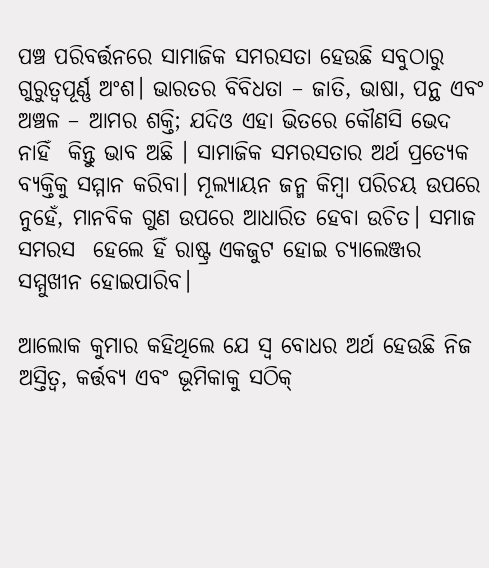ପଞ୍ଚ ପରିବର୍ତ୍ତନରେ ସାମାଜିକ ସମରସତା ହେଉଛି ସବୁଠାରୁ ଗୁରୁତ୍ୱପୂର୍ଣ୍ଣ ଅଂଶ। ଭାରତର ବିବିଧତା – ଜାତି, ଭାଷା, ପନ୍ଥ ଏବଂ ଅଞ୍ଚଳ – ଆମର ଶକ୍ତି; ଯଦିଓ ଏହା ଭିତରେ କୌଣସି ଭେଦ  ନାହିଁ  କିନ୍ତୁ ଭାବ ଅଛି । ସାମାଜିକ ସମରସତାର ଅର୍ଥ ପ୍ରତ୍ୟେକ ବ୍ୟକ୍ତିକୁ ସମ୍ମାନ କରିବା। ମୂଲ୍ୟାୟନ ଜନ୍ମ କିମ୍ବା ପରିଚୟ ଉପରେ ନୁହେଁ, ମାନବିକ ଗୁଣ ଉପରେ ଆଧାରିତ ହେବା ଉଚିତ। ସମାଜ ସମରସ  ହେଲେ ହିଁ ରାଷ୍ଟ୍ର ଏକଜୁଟ ହୋଇ ଚ୍ୟାଲେଞ୍ଜର ସମ୍ମୁଖୀନ ହୋଇପାରିବ।

ଆଲୋକ କୁମାର କହିଥିଲେ ଯେ ସ୍ବ ବୋଧର ଅର୍ଥ ହେଉଛି ନିଜ ଅସ୍ତିତ୍ୱ, କର୍ତ୍ତବ୍ୟ ଏବଂ ଭୂମିକାକୁ ସଠିକ୍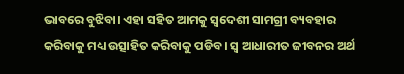ଭାବରେ ବୁଝିବା। ଏହା ସହିତ ଆମକୁ ସ୍ୱଦେଶୀ ସାମଗ୍ରୀ ବ୍ୟବହାର କରିବାକୁ ମଧ୍ୟ ଉତ୍ସାହିତ କରିବାକୁ ପଡିବ। ସ୍ବ ଆଧାରୀତ ଜୀବନର ଅର୍ଥ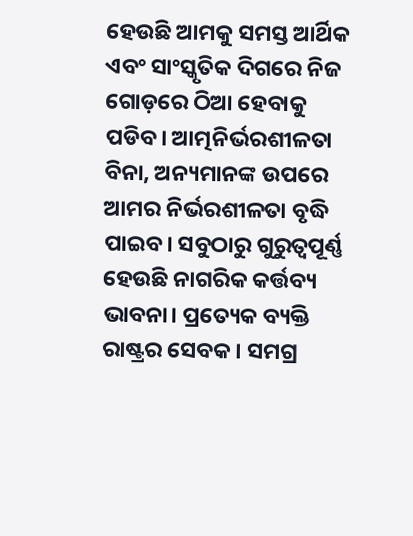ହେଉଛି ଆମକୁ ସମସ୍ତ ଆର୍ଥିକ ଏବଂ ସାଂସ୍କୃତିକ ଦିଗରେ ନିଜ ଗୋଡ଼ରେ ଠିଆ ହେବାକୁ ପଡିବ। ଆତ୍ମନିର୍ଭରଶୀଳତା ବିନା, ଅନ୍ୟମାନଙ୍କ ଉପରେ ଆମର ନିର୍ଭରଶୀଳତା ବୃଦ୍ଧି ପାଇବ। ସବୁଠାରୁ ଗୁରୁତ୍ୱପୂର୍ଣ୍ଣ ହେଉଛି ନାଗରିକ କର୍ତ୍ତବ୍ୟ ଭାବନା। ପ୍ରତ୍ୟେକ ବ୍ୟକ୍ତି ରାଷ୍ଟ୍ରର ସେବକ। ସମଗ୍ର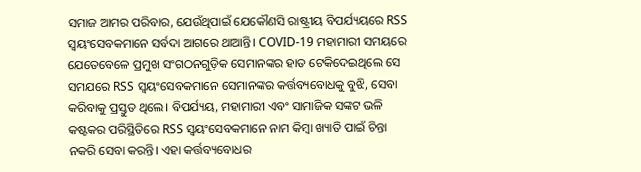ସମାଜ ଆମର ପରିବାର, ଯେଉଁଥିପାଇଁ ଯେକୌଣସି ରାଷ୍ଟ୍ରୀୟ ବିପର୍ଯ୍ୟୟରେ RSS ସ୍ୱୟଂସେବକମାନେ ସର୍ବଦା ଆଗରେ ଥାଆନ୍ତି। COVID-19 ମହାମାରୀ ସମୟରେ  ଯେତେବେଳେ ପ୍ରମୁଖ ସଂଗଠନଗୁଡ଼ିକ ସେମାନଙ୍କର ହାତ ଟେକିଦେଇଥିଲେ ସେ ସମଯରେ RSS ସ୍ୱୟଂସେବକମାନେ ସେମାନଙ୍କର କର୍ତ୍ତବ୍ୟବୋଧକୁ ବୁଝି, ସେବା କରିବାକୁ ପ୍ରସ୍ତୁତ ଥିଲେ। ବିପର୍ଯ୍ୟୟ, ମହାମାରୀ ଏବଂ ସାମାଜିକ ସଙ୍କଟ ଭଳି କଷ୍ଟକର ପରିସ୍ଥିତିରେ RSS ସ୍ୱୟଂସେବକମାନେ ନାମ କିମ୍ବା ଖ୍ୟାତି ପାଇଁ ଚିନ୍ତା ନକରି ସେବା କରନ୍ତି। ଏହା କର୍ତ୍ତବ୍ୟବୋଧର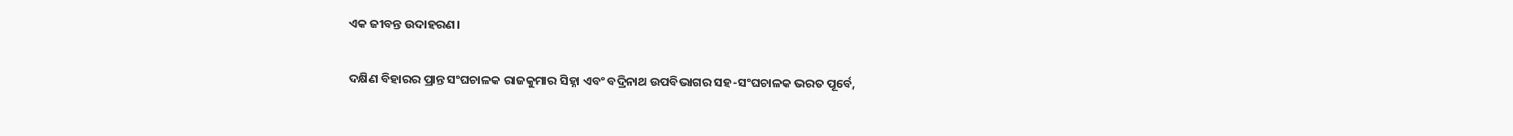ଏକ ଜୀବନ୍ତ ଉଦାହରଣ।

ଦକ୍ଷିଣ ବିହାରର ପ୍ରାନ୍ତ ସଂଘଚାଳକ ରାଜକୁମାର ସିହ୍ନା ଏବଂ ବଦ୍ରିନାଥ ଉପବିଭାଗର ସହ-ସଂଘଚାଳକ ଭରତ ପୂର୍ବେ,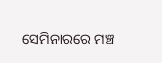ସେମିନାରରେ ମଞ୍ଚ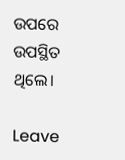ଉପରେ ଉପସ୍ଥିତ ଥିଲେ।

Leave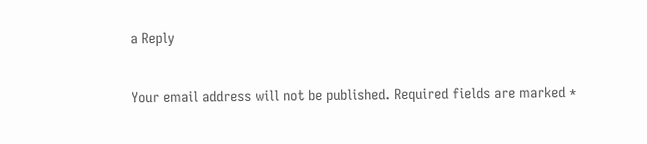a Reply

Your email address will not be published. Required fields are marked *